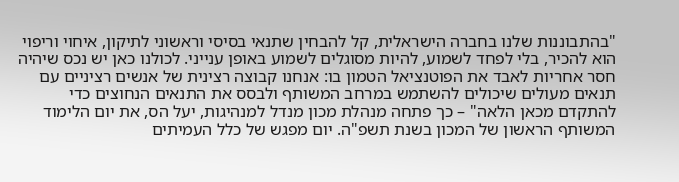"בהתבוננות שלנו בחברה הישראלית, קל להבחין שתנאי בסיסי וראשוני לתיקון, איחוי וריפוי הוא להכיר, בלי לפחד לשמוע, להיות מסוגלים לשמוע באופן ענייני. לכולנו כאן יש נכס שיהיה חסר אחריות לאבד את הפוטנציאל הטמון בו: אנחנו קבוצה רצינית של אנשים רציניים עם תנאים מעולים שיכולים להשתמש במרחב המשותף ולבסס את התנאים הנחוצים כדי להתקדם מכאן הלאה" – כך פתחה מנהלת מכון מנדל למנהיגות, יעל הס, את יום הלימוד המשותף הראשון של המכון בשנת תשפ"ה. יום מפגש של כלל העמיתים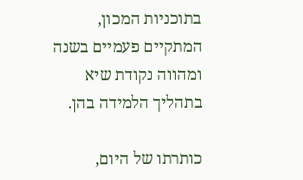בתוכניות המכון, המתקיים פעמיים בשנה ומהווה נקודת שיא בתהליך הלמידה בהן.

כותרתו של היום,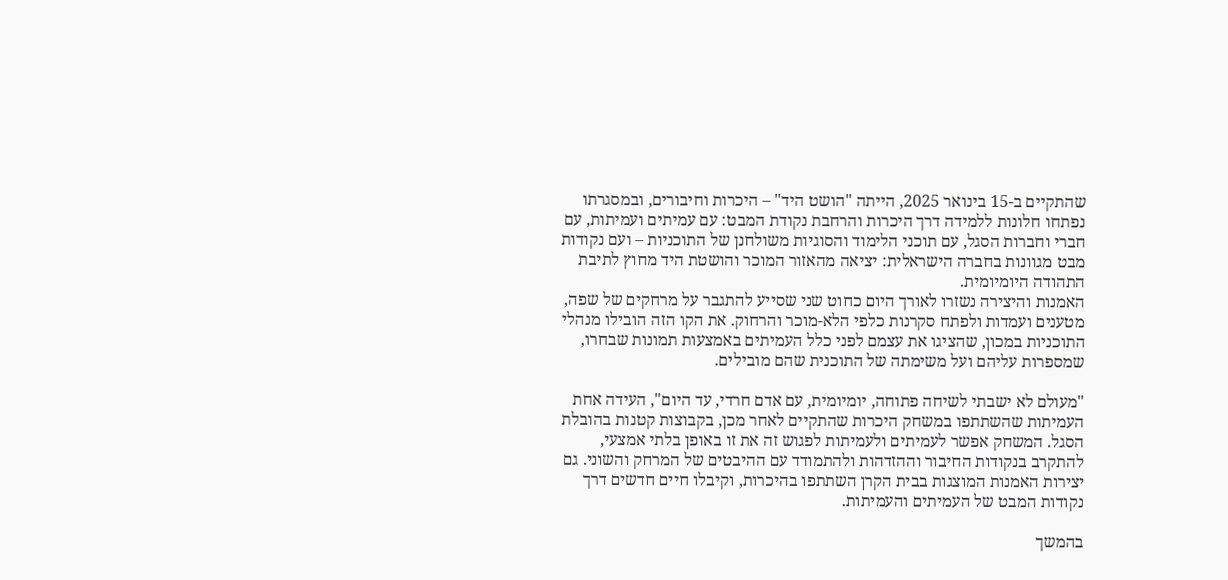שהתקיים ב-15 בינואר 2025, הייתה "הושט היד" – היכרות וחיבורים, ובמסגרתו נפתחו חלונות ללמידה דרך היכרות והרחבת נקודת המבט: עם עמיתים ועמיתות, עם חברי וחברות הסגל, עם תוכני הלימוד והסוגיות משולחנן של התוכניות – ועם נקודות מבט מגוונות בחברה הישראלית: יציאה מהאזור המוכר והושטת היד מחוץ לתיבת התהודה היומיומית.
האמנות והיצירה נשזרו לאורך היום כחוט שני שסייע להתגבר על מרחקים של שפה, מטענים ועמדות ולפתח סקרנות כלפי הלא-מוכר והרחוק. את הקו הזה הובילו מנהלי התוכניות במכון, שהציגו את עצמם לפני כלל העמיתים באמצעות תמונות שבחרו, שמספרות עליהם ועל משימתה של התוכנית שהם מובילים.

"מעולם לא ישבתי לשיחה פתוחה, יומיומית, עם אדם חרדי, עד היום", העידה אחת העמיתות שהשתתפו במשחק היכרות שהתקיים לאחר מכן, בקבוצות קטנות בהובלת הסגל. המשחק אפשר לעמיתים ולעמיתות לפגוש זה את זו באופן בלתי אמצעי, להתקרב בנקודות החיבור וההזדהות ולהתמודד עם ההיבטים של המרחק והשוני. גם יצירות האמנות המוצגות בבית הקרן השתתפו בהיכרות, וקיבלו חיים חדשים דרך נקודות המבט של העמיתים והעמיתות.

בהמשך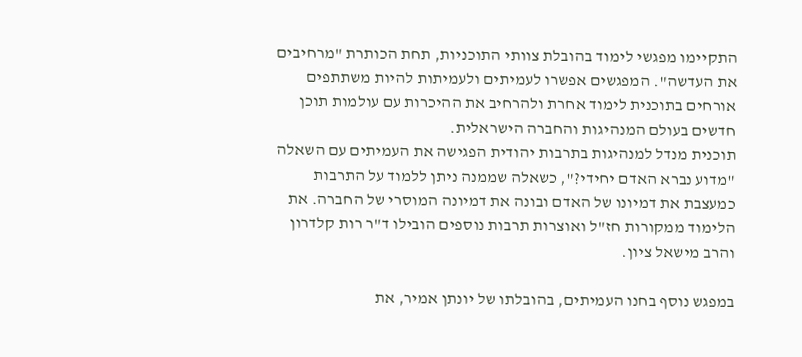התקיימו מפגשי לימוד בהובלת צוותי התוכניות, תחת הכותרת "מרחיבים את העדשה". המפגשים אפשרו לעמיתים ולעמיתות להיות משתתפים אורחים בתוכנית לימוד אחרת ולהרחיב את ההיכרות עם עולמות תוכן חדשים בעולם המנהיגות והחברה הישראלית.
תוכנית מנדל למנהיגות בתרבות יהודית הפגישה את העמיתים עם השאלה "מדוע נברא האדם יחידי?", כשאלה שממנה ניתן ללמוד על התרבות כמעצבת את דמיונו של האדם ובונה את דמיונה המוסרי של החברה. את הלימוד ממקורות חז"ל ואוצרות תרבות נוספים הובילו ד"ר רות קלדרון והרב מישאל ציון.

במפגש נוסף בחנו העמיתים, בהובלתו של יונתן אמיר, את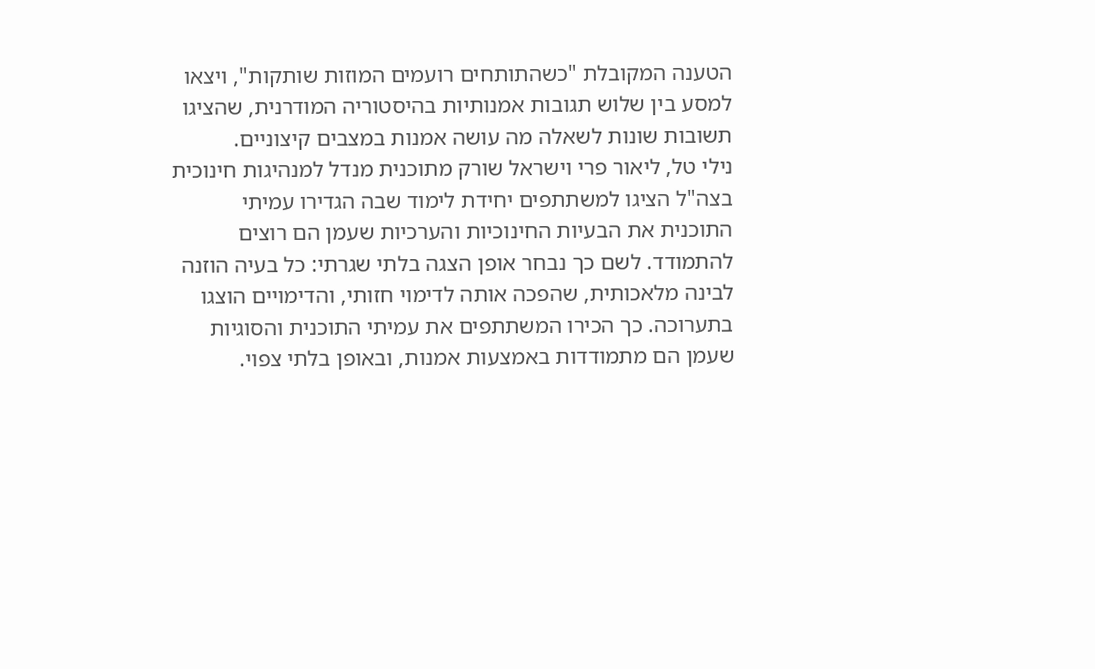הטענה המקובלת "כשהתותחים רועמים המוזות שותקות", ויצאו למסע בין שלוש תגובות אמנותיות בהיסטוריה המודרנית, שהציגו תשובות שונות לשאלה מה עושה אמנות במצבים קיצוניים.
נילי טל, ליאור פרי וישראל שורק מתוכנית מנדל למנהיגות חינוכית בצה"ל הציגו למשתתפים יחידת לימוד שבה הגדירו עמיתי התוכנית את הבעיות החינוכיות והערכיות שעמן הם רוצים להתמודד. לשם כך נבחר אופן הצגה בלתי שגרתי: כל בעיה הוזנה לבינה מלאכותית, שהפכה אותה לדימוי חזותי, והדימויים הוצגו בתערוכה. כך הכירו המשתתפים את עמיתי התוכנית והסוגיות שעמן הם מתמודדות באמצעות אמנות, ובאופן בלתי צפוי.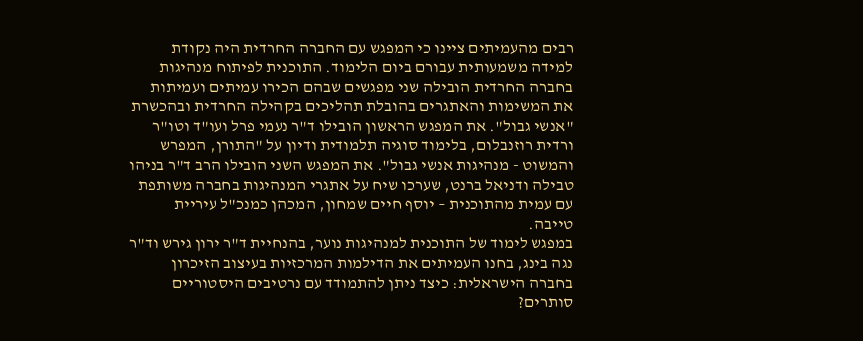רבים מהעמיתים ציינו כי המפגש עם החברה החרדית היה נקודת למידה משמעותית עבורם ביום הלימוד. התוכנית לפיתוח מנהיגות בחברה החרדית הובילה שני מפגשים שבהם הכירו עמיתים ועמיתות את המשימות והאתגרים בהובלת תהליכים בקהילה החרדית ובהכשרת "אנשי גבול". את המפגש הראשון הובילו ד"ר נעמי פרל ועו"ד וטו"ר ורדית רוזנבלום, בלימוד סוגיה תלמודית ודיון על "התורן, המפרש והמשוט - מנהיגות אנשי גבול". את המפגש השני הובילו הרב ד"ר בניהו טבילה ודניאל ברנט, שערכו שיח על אתגרי המנהיגות בחברה משותפת עם עמית מהתוכנית – יוסף חיים שמחון, המכהן כמנכ"ל עיריית טייבה.
במפגש לימוד של התוכנית למנהיגות נוער, בהנחיית ד"ר ירון גירש וד"ר נגה בינג, בחנו העמיתים את הדילמות המרכזיות בעיצוב הזיכרון בחברה הישראלית: כיצד ניתן להתמודד עם נרטיבים היסטוריים סותרים?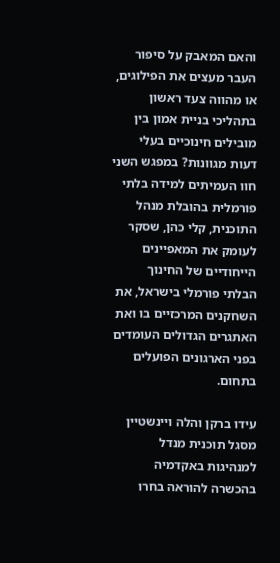והאם המאבק על סיפור העבר מעצים את הפילוגים, או מהווה צעד ראשון בתהליכי בניית אמון בין מובילים חינוכיים בעלי דעות מגוונות? במפגש השני חוו העמיתים למידה בלתי פורמלית בהובלת מנהל התוכנית, קלי כהן, שסקר לעומק את המאפיינים הייחודיים של החינוך הבלתי פורמלי בישראל, את השחקנים המרכזיים בו ואת האתגרים הגדולים העומדים בפני הארגונים הפועלים בתחום.

עידו ברקן והלה ויינשטיין מסגל תוכנית מנדל למנהיגות באקדמיה בהכשרה להוראה בחרו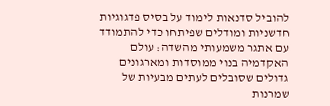להוביל סדנאות לימוד על בסיס פדגוגיות חדשניות ומודלים שפיתחו כדי להתמודד עם אתגר משמעותי מהשדה: עולם האקדמיה בנוי ממוסדות ומארגונים גדולים שסובלים לעתים מבעיות של שמרנות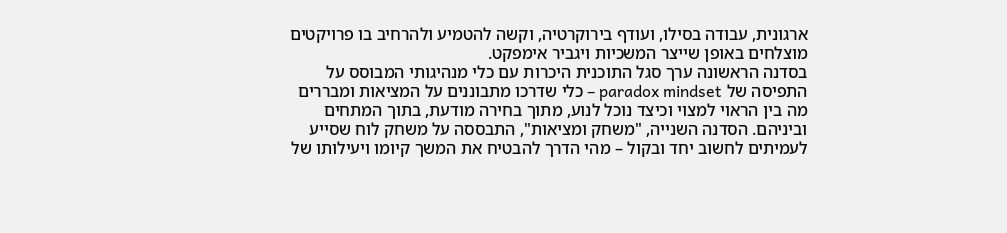ארגונית, עבודה בסילו, ועודף בירוקרטיה, וקשה להטמיע ולהרחיב בו פרויקטים מוצלחים באופן שייצר המשכיות ויגביר אימפקט.
בסדנה הראשונה ערך סגל התוכנית היכרות עם כלי מנהיגותי המבוסס על התפיסה של paradox mindset – כלי שדרכו מתבוננים על המציאות ומבררים מה בין הראוי למצוי וכיצד נוכל לנוע, מתוך בחירה מודעת, בתוך המתחים וביניהם. הסדנה השנייה, "משחק ומציאות", התבססה על משחק לוח שסייע לעמיתים לחשוב יחד ובקול – מהי הדרך להבטיח את המשך קיומו ויעילותו של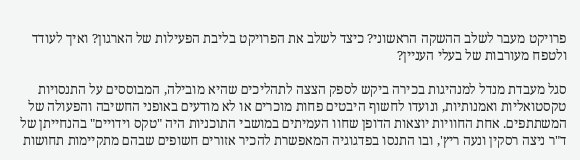פרויקט מעבר לשלב ההשקה הראשוני? כיצד לשלב את הפרויקט בליבת הפעילות של הארגון? ואיך לעודד ולטפח מעורבות של בעלי העניין?

סגל מעבדת מנדל למנהיגות בכירה ביקש לספק הצצה לתהליכים שהיא מובילה, המבוססים על התנסויות טקסטואליות ואמנותיות, ונועדו לחשוף היבטים פחות מוכרים או לא מודעים באופני החשיבה והפעולה של המשתתפים. אחת החוויות יוצאות הדופן שחוו העמיתים במושבי התוכניות היה "טקס וידויים" בהנחייתן של ד"ר ניצה רסקין ונעה ריץ', ובו התנסו בפדגוגיה המאפשרת להכיר אזורים חשופים שבהם מתקיימות תחושות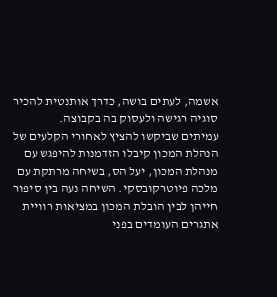אשמה, לעתים בושה, כדרך אותנטית להכיר סוגיה רגישה ולעסוק בה בקבוצה.
עמיתים שביקשו להציץ לאחורי הקלעים של הנהלת המכון קיבלו הזדמנות להיפגש עם מנהלת המכון, יעל הס, בשיחה מרתקת עם מלכה פיוטרקובסקי. השיחה נעה בין סיפור חייהן לבין הובלת המכון במציאות רוויית אתגרים העומדים בפני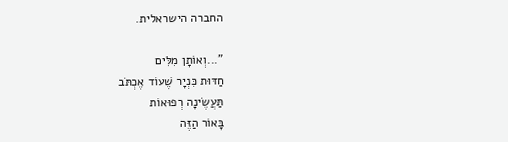החברה הישראלית.

"...וְאוֹתָן מִלִּים
חַדּוּת כִּנְיָר שֶׁעוֹד אֶכְתֹּב
תַּעֲשֶׂינָה רְפוּאוֹת
בָּאוֹר הַזֶּה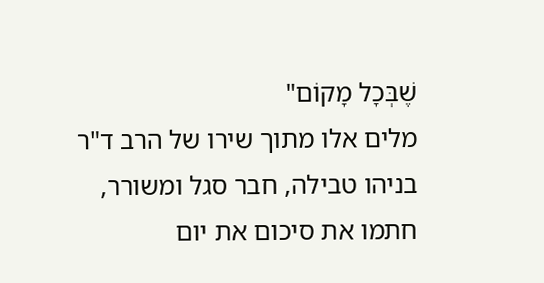שֶׁבְּכָל מָקוֹם"
מלים אלו מתוך שירו של הרב ד"ר בניהו טבילה, חבר סגל ומשורר, חתמו את סיכום את יום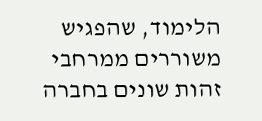הלימוד, שהפגיש משוררים ממרחבי זהות שונים בחברה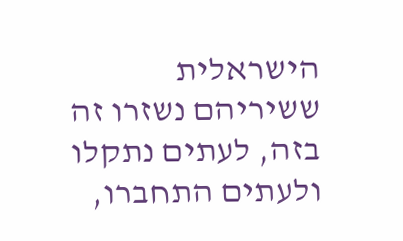הישראלית ששיריהם נשזרו זה בזה, לעתים נתקלו ולעתים התחברו,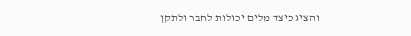והציג כיצד מלים יכולות לחבר ולתקן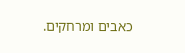כאבים ומרחקים.